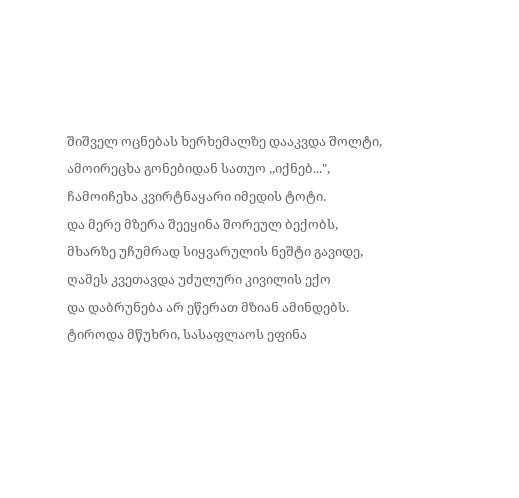შიშველ ოცნებას ხერხემალზე დააკვდა შოლტი,
ამოირეცხა გონებიდან სათუო ,,იქნებ...",
ჩამოიჩეხა კვირტნაყარი იმედის ტოტი.
და მერე მზერა შეეყინა შორეულ ბექობს,
მხარზე უჩუმრად სიყვარულის ნეშტი გავიდე,
ღამეს კვეთავდა უძულური კივილის ექო
და დაბრუნება არ ეწერათ მზიან ამინდებს.
ტიროდა მწუხრი, სასაფლაოს ეფინა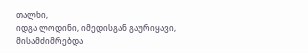თალხი,
იდგა ლოდინი, იმედისგან გაურიყავი,
მისამძიმრებდა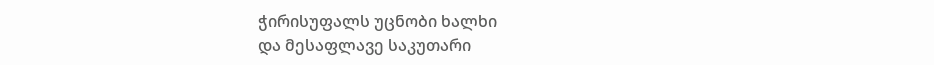ჭირისუფალს უცნობი ხალხი
და მესაფლავე საკუთარი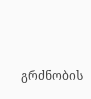გრძნობის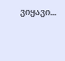ვიყავი...